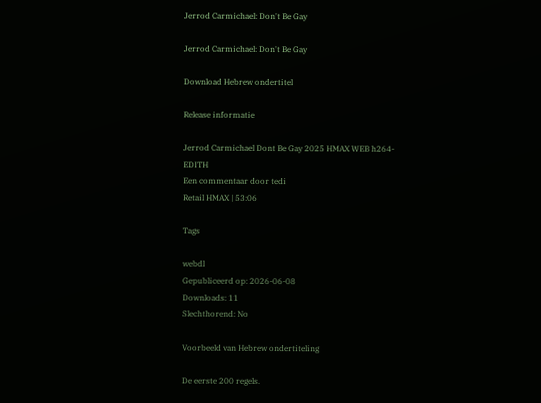Jerrod Carmichael: Don't Be Gay

Jerrod Carmichael: Don't Be Gay

Download Hebrew ondertitel

Release informatie

Jerrod Carmichael Dont Be Gay 2025 HMAX WEB h264-EDITH
Een commentaar door tedi
Retail HMAX | 53:06

Tags

webdl
Gepubliceerd op: 2026-06-08
Downloads: 11
Slechthorend: No

Voorbeeld van Hebrew ondertiteling

De eerste 200 regels.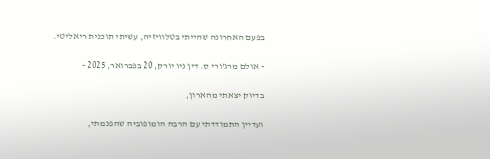בפעם האחרונה שהייתי בטלוויזיה, עשיתי תוכנית ריאליטי.

- אולם מרג'ורי ס. דין ניו יורק, 20 בפברואר, 2025 -

בדיוק יצאתי מהארון,

ועדיין התמודדתי עם הרבה הומופוביה שהפנמתי,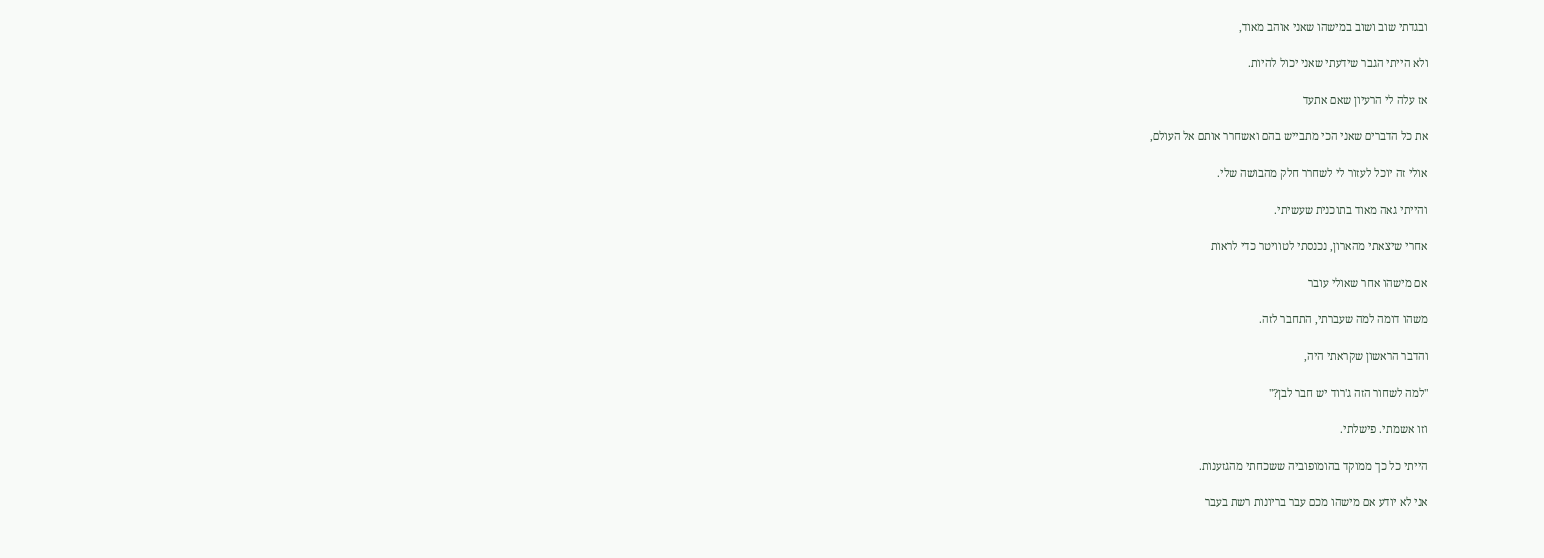ובגדתי שוב ושוב במישהו שאני אוהב מאוד,

ולא הייתי הגבר שידעתי שאני יכול להיות.

אז עלה לי הרעיון שאם אתעד

את כל הדברים שאני הכי מתבייש בהם ואשחרר אותם אל העולם,

אולי זה יוכל לעזור לי לשחרר חלק מהבושה שלי.

והייתי גאה מאוד בתוכנית שעשיתי.

אחרי שיצאתי מהארון, נכנסתי לטוויטר כדי לראות

אם מישהו אחר שאולי עובר

משהו דומה למה שעברתי, התחבר לזה.

והדבר הראשון שקראתי היה,

"למה לשחור הזה ג'רוד יש חבר לבן?"

וזו אשמתי. פישלתי.

הייתי כל כך ממוקד בהומופוביה ששכחתי מהגזענות.

אני לא יודע אם מישהו מכם עבר בריונות רשת בעבר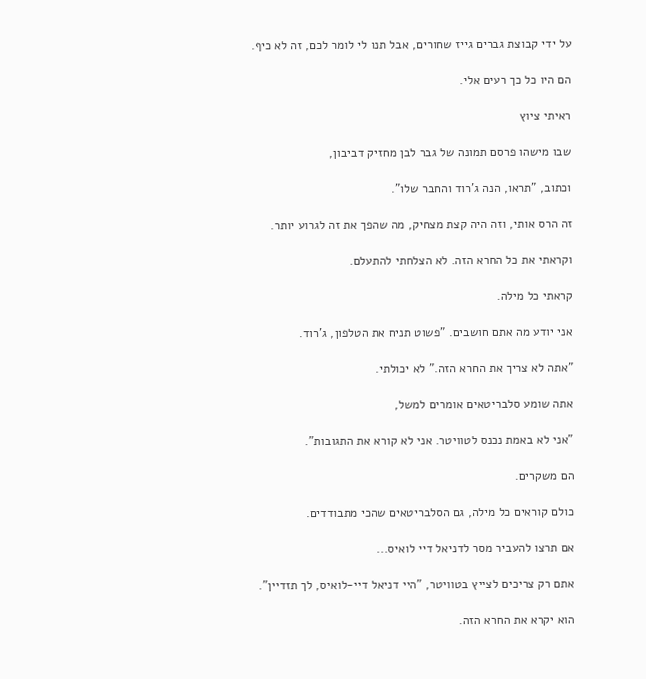על ידי קבוצת גברים גייז שחורים, אבל תנו לי לומר לכם, זה לא כיף.

הם היו כל כך רעים אלי.

ראיתי ציוץ

שבו מישהו פרסם תמונה של גבר לבן מחזיק דביבון,

וכתוב, "תראו, הנה ג'רוד והחבר שלו".

זה הרס אותי, וזה היה קצת מצחיק, מה שהפך את זה לגרוע יותר.

וקראתי את כל החרא הזה. לא הצלחתי להתעלם.

קראתי כל מילה.

אני יודע מה אתם חושבים. "פשוט תניח את הטלפון, ג'רוד.

"אתה לא צריך את החרא הזה." לא יכולתי.

אתה שומע סלבריטאים אומרים למשל,

"אני לא באמת נכנס לטוויטר. אני לא קורא את התגובות".

הם משקרים.

כולם קוראים כל מילה, גם הסלבריטאים שהכי מתבודדים.

אם תרצו להעביר מסר לדניאל דיי לואיס...

אתם רק צריכים לצייץ בטוויטר, "היי דניאל דיי-לואיס, לך תזדיין".

הוא יקרא את החרא הזה.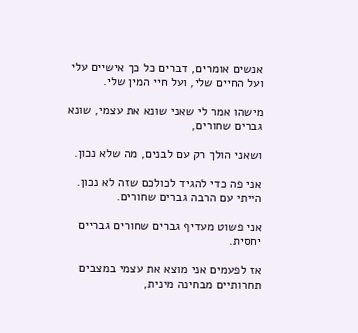אנשים אומרים, דברים כל כך אישיים עלי ועל החיים שלי, ועל חיי המין שלי.

מישהו אמר לי שאני שונא את עצמי, שונא גברים שחורים,

ושאני הולך רק עם לבנים, מה שלא נכון.

אני פה כדי להגיד לכולכם שזה לא נכון. הייתי עם הרבה גברים שחורים.

אני פשוט מעדיף גברים שחורים גבריים יחסית.

אז לפעמים אני מוצא את עצמי במצבים תחרותיים מבחינה מינית,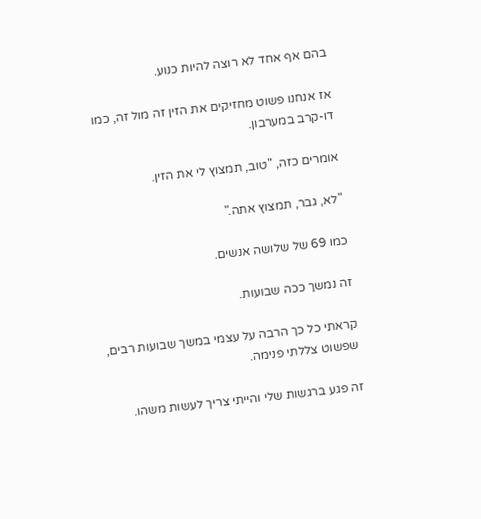בהם אף אחד לא רוצה להיות כנוע.

אז אנחנו פשוט מחזיקים את הזין זה מול זה, כמו דו-קרב במערבון.

אומרים כזה, "טוב, תמצוץ לי את הזין.

"לא, גבר, תמצוץ אתה."

כמו 69 של שלושה אנשים.

זה נמשך ככה שבועות.

קראתי כל כך הרבה על עצמי במשך שבועות רבים, שפשוט צללתי פנימה.

זה פגע ברגשות שלי והייתי צריך לעשות משהו.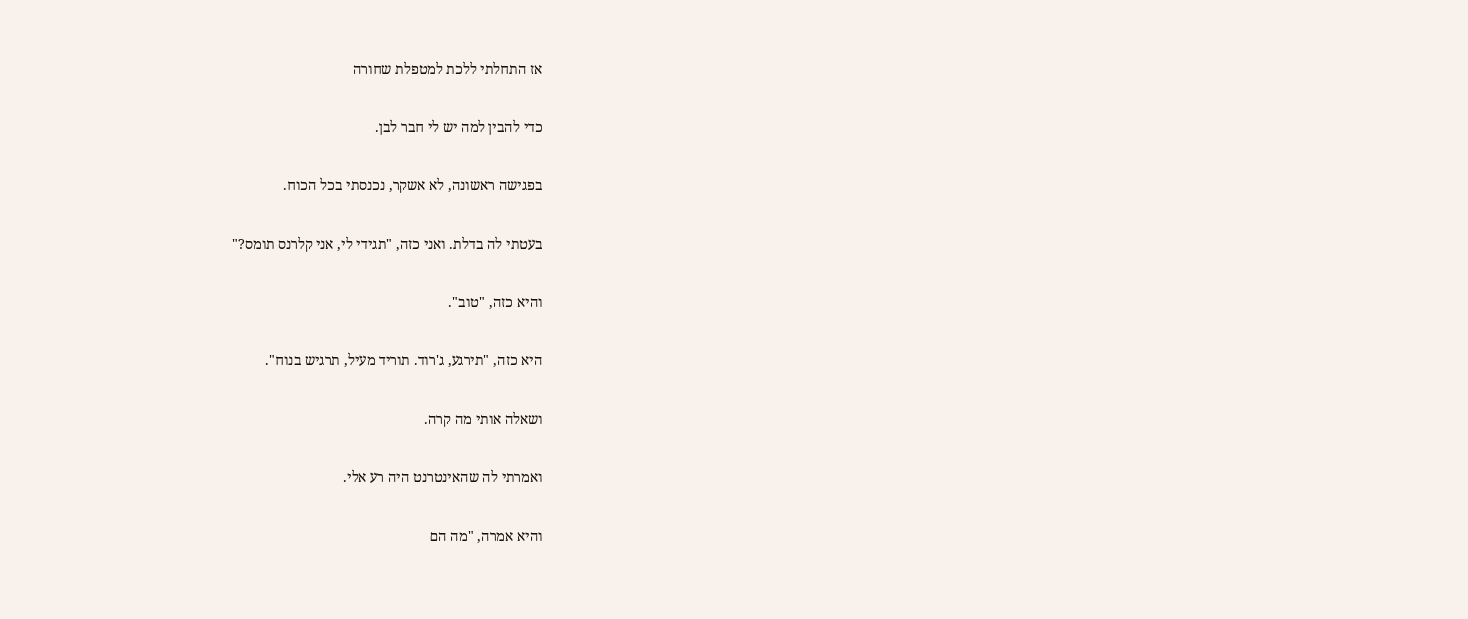אז התחלתי ללכת למטפלת שחורה

כדי להבין למה יש לי חבר לבן.

בפגישה ראשונה, לא אשקר, נכנסתי בכל הכוח.

בעטתי לה בדלת. ואני כזה, "תגידי לי, אני קלרנס תומס?"

והיא כזה, "טוב".

היא כזה, "תירגע, ג'רוד. תוריד מעיל, תרגיש בנוח".

ושאלה אותי מה קרה.

ואמרתי לה שהאינטרנט היה רע אלי.

והיא אמרה, "מה הם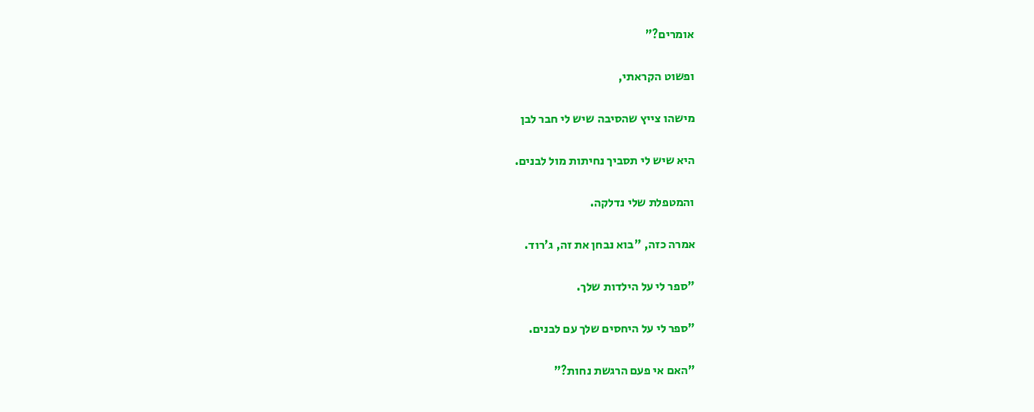אומרים?"

ופשוט הקראתי,

מישהו צייץ שהסיבה שיש לי חבר לבן

היא שיש לי תסביך נחיתות מול לבנים.

והמטפלת שלי נדלקה.

אמרה כזה, "בוא נבחן את זה, ג'רוד.

"ספר לי על הילדות שלך.

"ספר לי על היחסים שלך עם לבנים.

"האם אי פעם הרגשת נחות?"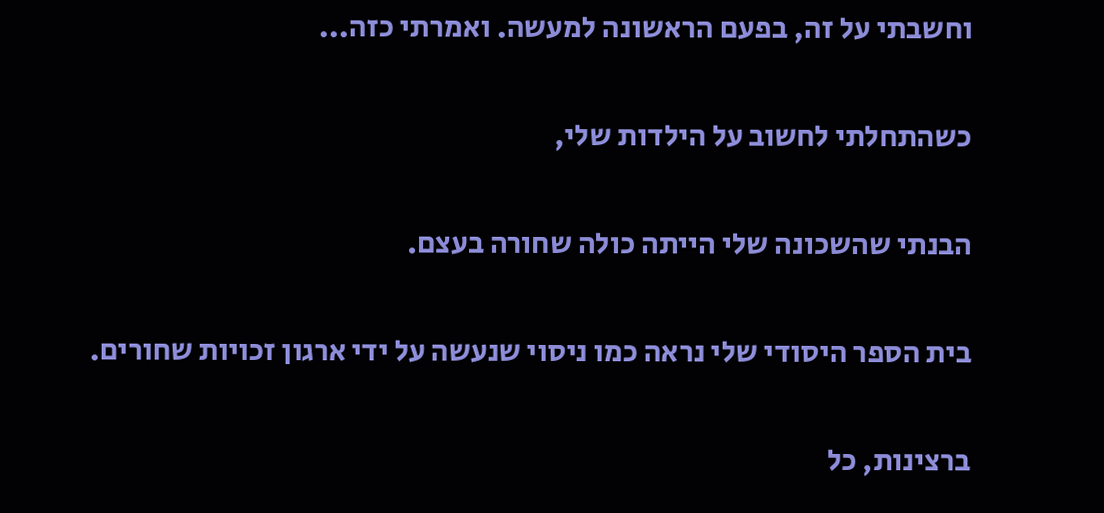וחשבתי על זה, בפעם הראשונה למעשה. ואמרתי כזה...

כשהתחלתי לחשוב על הילדות שלי,

הבנתי שהשכונה שלי הייתה כולה שחורה בעצם.

בית הספר היסודי שלי נראה כמו ניסוי שנעשה על ידי ארגון זכויות שחורים.

ברצינות, כל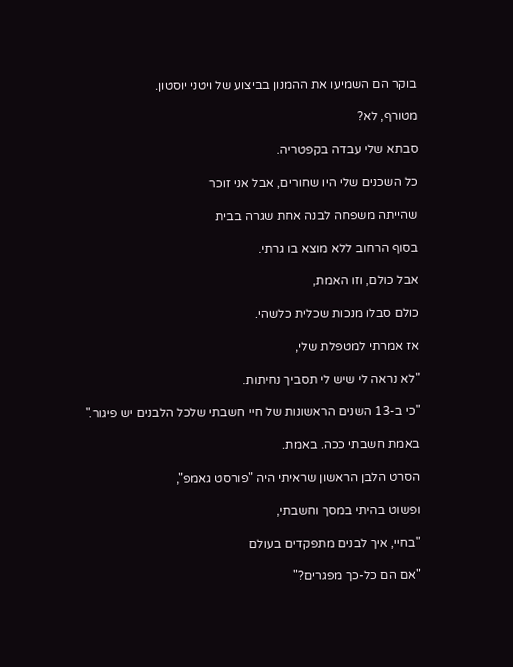בוקר הם השמיעו את ההמנון בביצוע של ויטני יוסטון.

מטורף, לא?

סבתא שלי עבדה בקפטריה.

כל השכנים שלי היו שחורים, אבל אני זוכר

שהייתה משפחה לבנה אחת שגרה בבית

בסוף הרחוב ללא מוצא בו גרתי.

אבל כולם, וזו האמת,

כולם סבלו מנכות שכלית כלשהי.

אז אמרתי למטפלת שלי,

"לא נראה לי שיש לי תסביך נחיתות.

"כי ב-13 השנים הראשונות של חיי חשבתי שלכל הלבנים יש פיגור."

באמת חשבתי ככה. באמת.

הסרט הלבן הראשון שראיתי היה "פורסט גאמפ",

ופשוט בהיתי במסך וחשבתי,

"בחיי, איך לבנים מתפקדים בעולם

"אם הם כל-כך מפגרים?"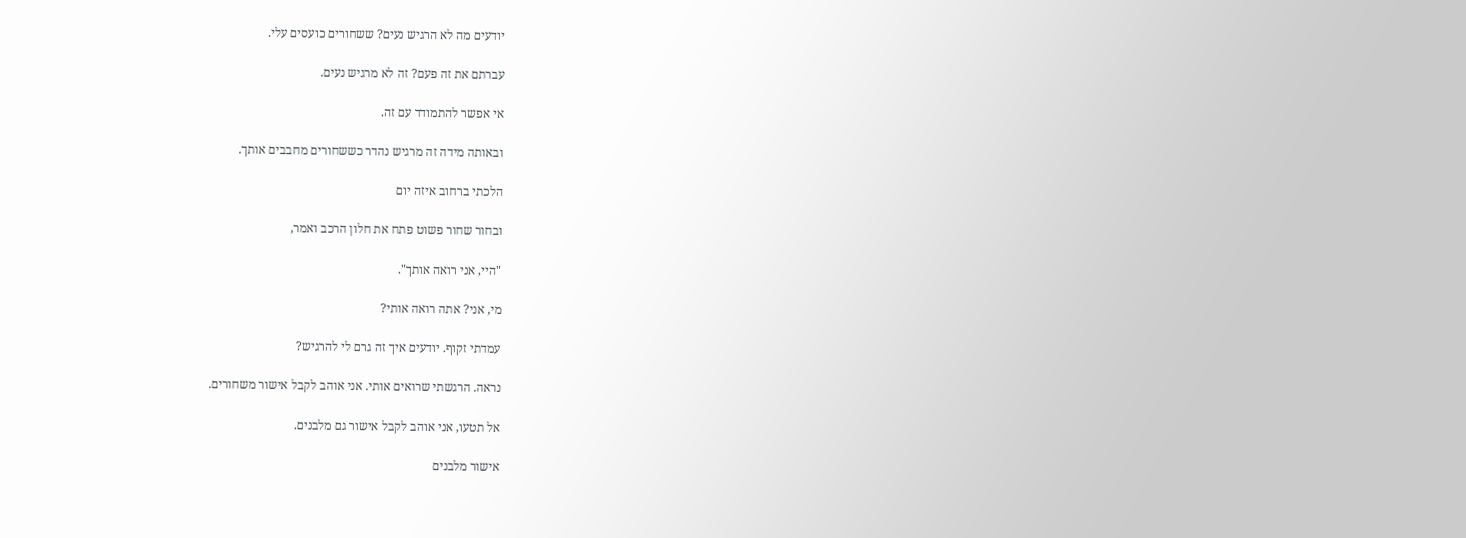יודעים מה לא הרגיש נעים? ששחורים כועסים עלי.

עברתם את זה פעם? זה לא מרגיש נעים.

אי אפשר להתמודד עם זה.

ובאותה מידה זה מרגיש נהדר כששחורים מחבבים אותך.

הלכתי ברחוב איזה יום

ובחור שחור פשוט פתח את חלון הרכב ואמר,

"היי, אני רואה אותך".

מי, אני? אתה רואה אותי?

עמדתי זקוף. יודעים איך זה גרם לי להרגיש?

נראה. הרגשתי שרואים אותי. אני אוהב לקבל אישור משחורים.

אל תטעו, אני אוהב לקבל אישור גם מלבנים.

אישור מלבנים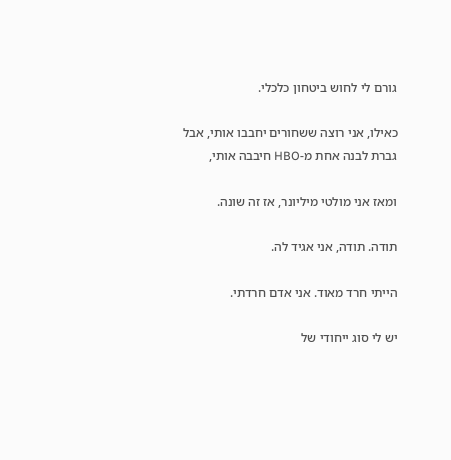גורם לי לחוש ביטחון כלכלי.

כאילו, אני רוצה ששחורים יחבבו אותי, אבל גברת לבנה אחת מ-HBO חיבבה אותי,

ומאז אני מולטי מיליונר, אז זה שונה.

תודה. תודה, אני אגיד לה.

הייתי חרד מאוד. אני אדם חרדתי.

יש לי סוג ייחודי של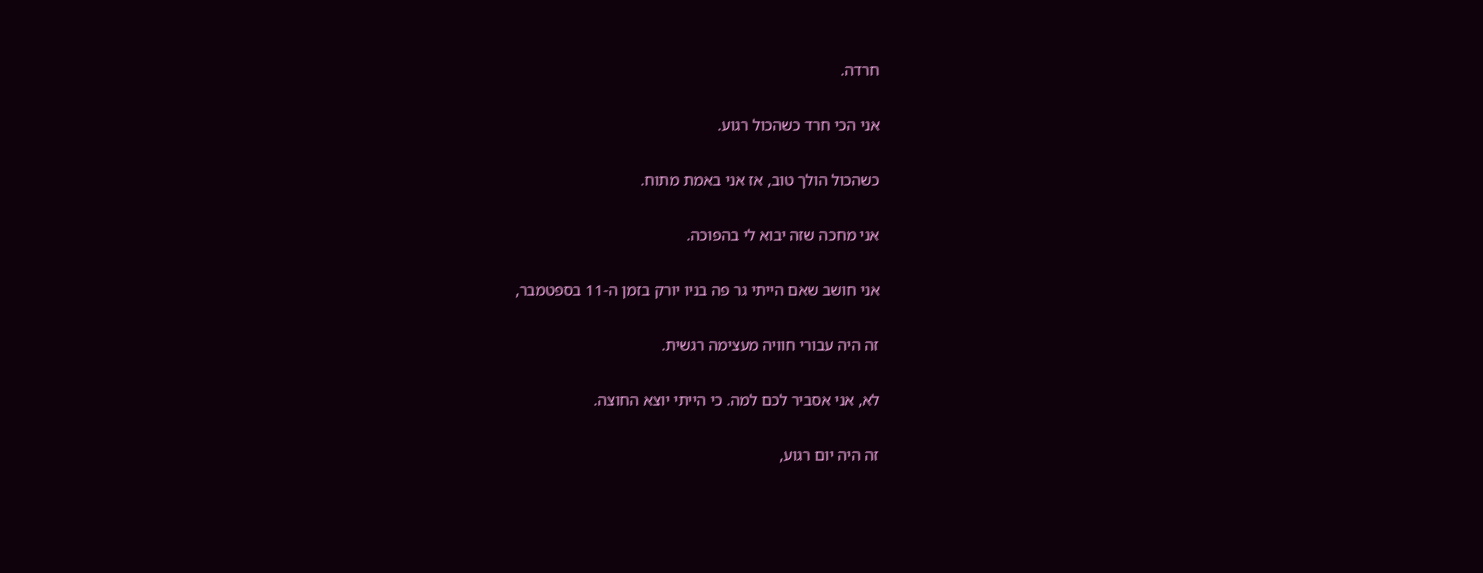חרדה.

אני הכי חרד כשהכול רגוע.

כשהכול הולך טוב, אז אני באמת מתוח.

אני מחכה שזה יבוא לי בהפוכה.

אני חושב שאם הייתי גר פה בניו יורק בזמן ה-11 בספטמבר,

זה היה עבורי חוויה מעצימה רגשית.

לא, אני אסביר לכם למה. כי הייתי יוצא החוצה.

זה היה יום רגוע,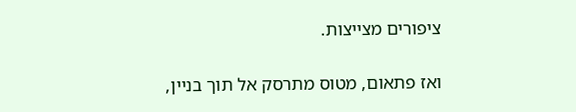ציפורים מצייצות.

ואז פתאום, מטוס מתרסק אל תוך בניין,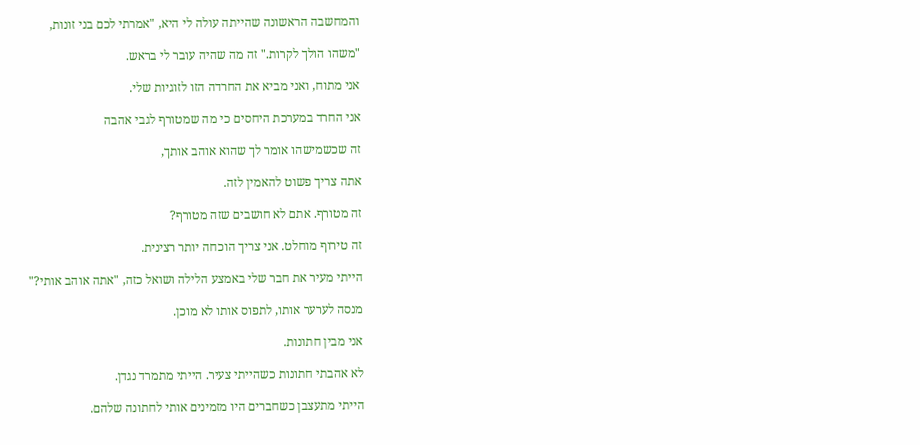והמחשבה הראשונה שהייתה עולה לי היא, "אמרתי לכם בני זונות,

"משהו הולך לקרות." זה מה שהיה עובר לי בראש.

אני מתוח, ואני מביא את החרדה הזו לזוגיות שלי.

אני החרד במערכת היחסים כי מה שמטורף לגבי אהבה

זה שכשמישהו אומר לך שהוא אוהב אותך,

אתה צריך פשוט להאמין לזה.

זה מטורף. אתם לא חושבים שזה מטורף?

זה טירוף מוחלט. אני צריך הוכחה יותר רצינית.

הייתי מעיר את חבר שלי באמצע הלילה ושואל כזה, "אתה אוהב אותי?"

מנסה לערער אותו, לתפוס אותו לא מוכן.

אני מבין חתונות.

לא אהבתי חתונות כשהייתי צעיר. הייתי מתמרד נגדן.

הייתי מתעצבן כשחברים היו מזמינים אותי לחתונה שלהם.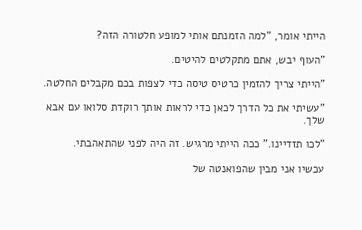הייתי אומר, "למה הזמנתם אותי למופע חלטורה הזה?

"העוף יבש, אתם מתקלטים להיטים.

"הייתי צריך להזמין כרטיס טיסה כדי לצפות בכם מקבלים החלטה.

"עשיתי את כל הדרך לכאן כדי לראות אותך רוקדת סלואו עם אבא שלך.

"לכו תזדיינו." ככה הייתי מרגיש. זה היה לפני שהתאהבתי.

עכשיו אני מבין שהפואנטה של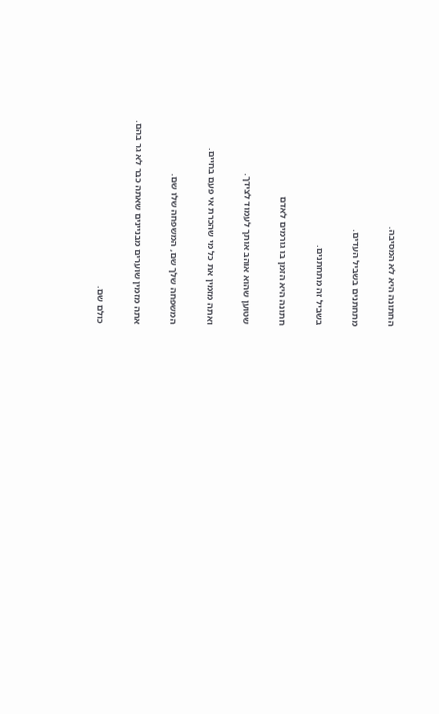החתונה היא לא המסיבה.

מתחתנים בשביל העדים.

בשביל זה מתחתנים.

חתונה היא הזמן בו גורמים לאדם

שטוען שהוא אוהב אותך לעמוד לצידך.

ואתה מזמין את כל מי שהכרת אי פעם בחיים.

המשפחה שלך שם, המשפחה שלו שם.

אתה מזמין שוערים מבניינים שאתה כבר לא גר בהם.

כולם שם.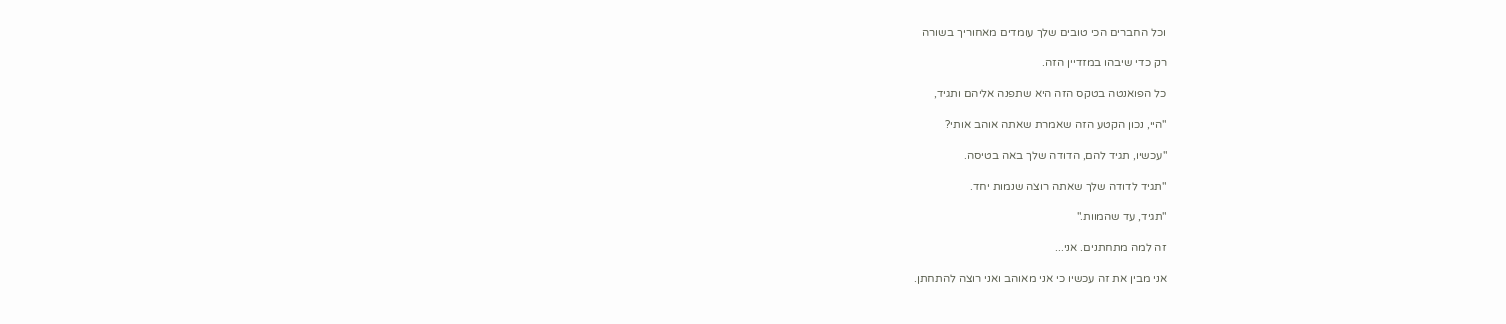וכל החברים הכי טובים שלך עומדים מאחוריך בשורה

רק כדי שיבהו במזדיין הזה.

כל הפואנטה בטקס הזה היא שתפנה אליהם ותגיד,

"היי, נכון הקטע הזה שאמרת שאתה אוהב אותי?

"עכשיו, תגיד להם, הדודה שלך באה בטיסה.

"תגיד לדודה שלך שאתה רוצה שנמות יחד.

"תגיד, עד שהמוות."

זה למה מתחתנים. אני...

אני מבין את זה עכשיו כי אני מאוהב ואני רוצה להתחתן.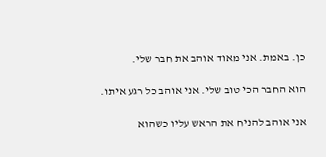כן. באמת. אני מאוד אוהב את חבר שלי.

הוא החבר הכי טוב שלי. אני אוהב כל רגע איתו.

אני אוהב להניח את הראש עליו כשהוא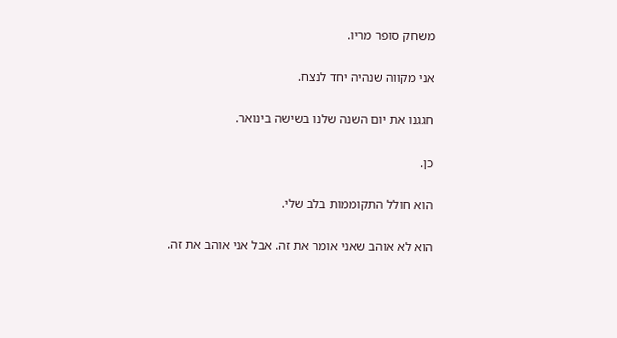משחק סופר מריו.

אני מקווה שנהיה יחד לנצח.

חגגנו את יום השנה שלנו בשישה בינואר.

כן.

הוא חולל התקוממות בלב שלי.

הוא לא אוהב שאני אומר את זה. אבל אני אוהב את זה.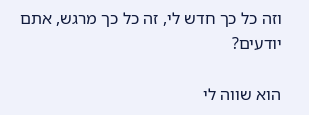וזה כל כך חדש לי, זה כל כך מרגש, אתם יודעים?

הוא שווה לי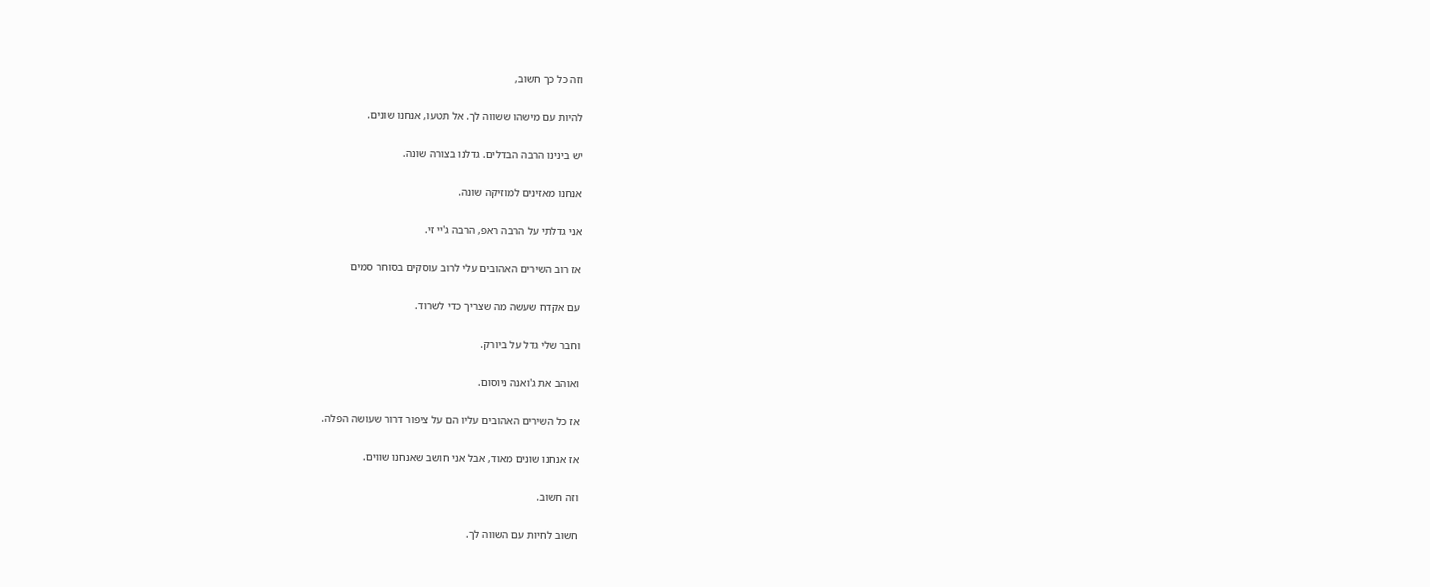וזה כל כך חשוב,

להיות עם מישהו ששווה לך. אל תטעו, אנחנו שונים.

יש בינינו הרבה הבדלים. גדלנו בצורה שונה.

אנחנו מאזינים למוזיקה שונה.

אני גדלתי על הרבה ראפ, הרבה ג'יי זי.

אז רוב השירים האהובים עלי לרוב עוסקים בסוחר סמים

עם אקדח שעשה מה שצריך כדי לשרוד.

וחבר שלי גדל על ביורק.

ואוהב את ג'ואנה ניוסום.

אז כל השירים האהובים עליו הם על ציפור דרור שעושה הפלה.

אז אנחנו שונים מאוד, אבל אני חושב שאנחנו שווים.

וזה חשוב.

חשוב לחיות עם השווה לך.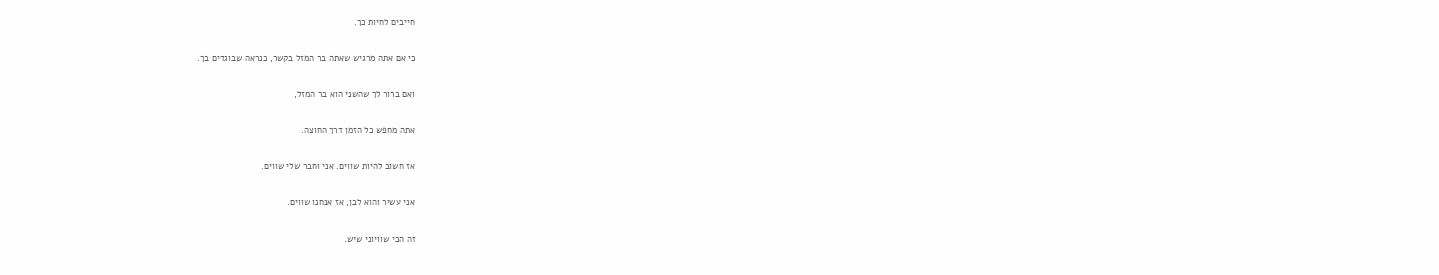חייבים לחיות כך.

כי אם אתה מרגיש שאתה בר המזל בקשר, כנראה שבוגדים בך.

ואם ברור לך שהשני הוא בר המזל,

אתה מחפש כל הזמן דרך החוצה.

אז חשוב להיות שווים. אני וחבר שלי שווים.

אני עשיר והוא לבן, אז אנחנו שווים.

זה הכי שוויוני שיש.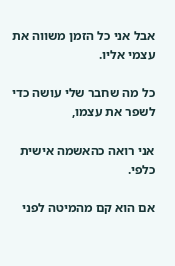אבל אני כל הזמן משווה את עצמי אליו.

כל מה שחבר שלי עושה כדי לשפר את עצמו,

אני רואה כהאשמה אישית כלפי.

אם הוא קם מהמיטה לפני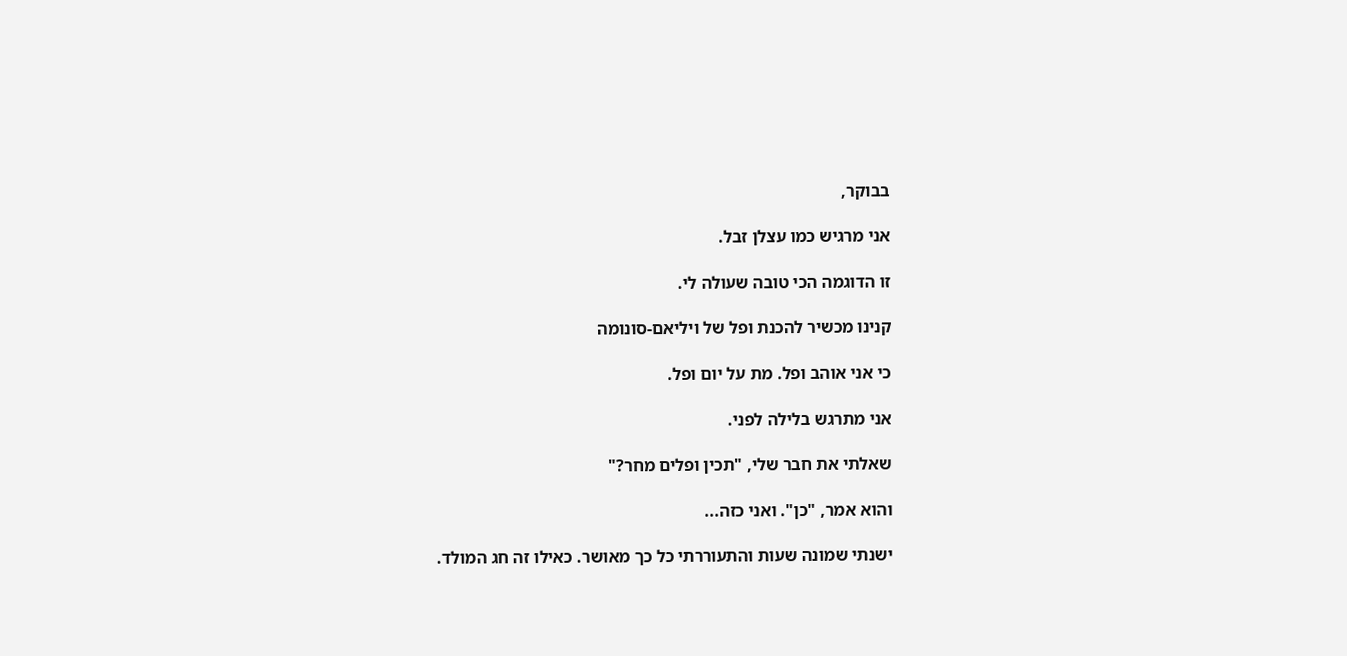בבוקר,

אני מרגיש כמו עצלן זבל.

זו הדוגמה הכי טובה שעולה לי.

קנינו מכשיר להכנת ופל של ויליאם-סונומה

כי אני אוהב ופל. מת על יום ופל.

אני מתרגש בלילה לפני.

שאלתי את חבר שלי, "תכין ופלים מחר?"

והוא אמר, "כן". ואני כזה...

ישנתי שמונה שעות והתעוררתי כל כך מאושר. כאילו זה חג המולד.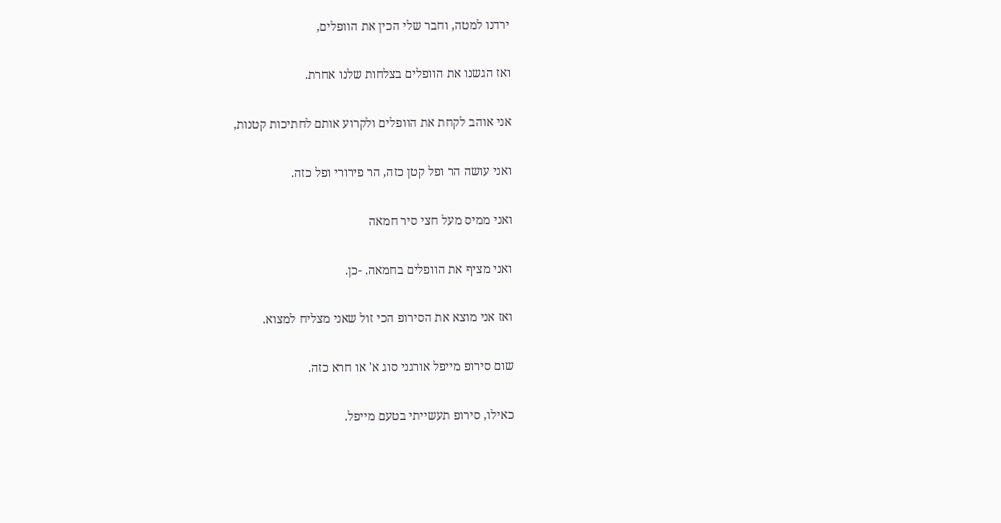ירדנו למטה, וחבר שלי הכין את הוופלים,

ואז הגשנו את הוופלים בצלחות שלנו אחרת.

אני אוהב לקחת את הוופלים ולקרוע אותם לחתיכות קטנות,

ואני עושה הר ופל קטן כזה, הר פירורי ופל כזה.

ואני ממיס מעל חצי סיר חמאה

ואני מציף את הוופלים בחמאה. -כן.

ואז אני מוצא את הסירופ הכי זול שאני מצליח למצוא.

שום סירופ מייפל אורגני סוג א' או חרא כזה.

כאילו, סירופ תעשייתי בטעם מייפל.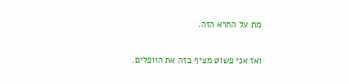מת על החרא הזה.

ואז אני פשוט מציף בזה את הוופלים.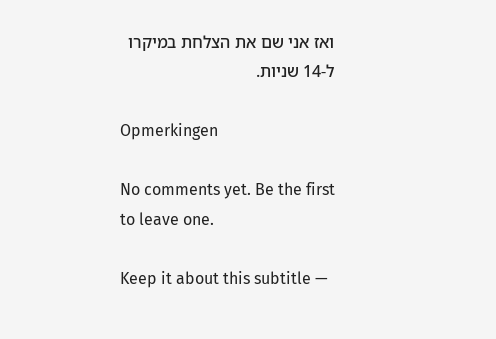ואז אני שם את הצלחת במיקרו ל-14 שניות.

Opmerkingen

No comments yet. Be the first to leave one.

Keep it about this subtitle —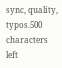sync, quality, typos.500 characters left